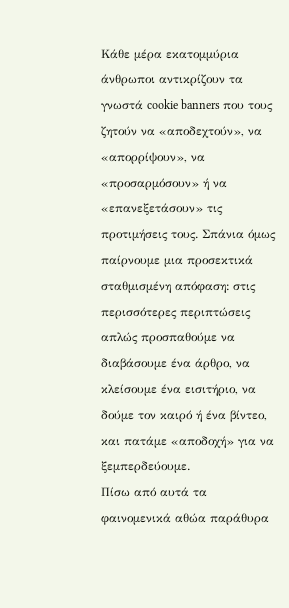Κάθε μέρα εκατομμύρια άνθρωποι αντικρίζουν τα γνωστά cookie banners που τους ζητούν να «αποδεχτούν», να «απορρίψουν», να «προσαρμόσουν» ή να «επανεξετάσουν» τις προτιμήσεις τους. Σπάνια όμως παίρνουμε μια προσεκτικά σταθμισμένη απόφαση: στις περισσότερες περιπτώσεις απλώς προσπαθούμε να διαβάσουμε ένα άρθρο, να κλείσουμε ένα εισιτήριο, να δούμε τον καιρό ή ένα βίντεο, και πατάμε «αποδοχή» για να ξεμπερδεύουμε.
Πίσω από αυτά τα φαινομενικά αθώα παράθυρα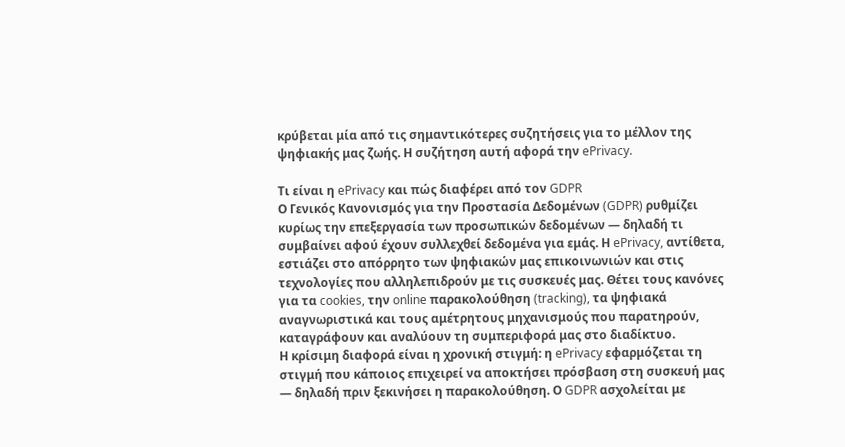κρύβεται μία από τις σημαντικότερες συζητήσεις για το μέλλον της ψηφιακής μας ζωής. Η συζήτηση αυτή αφορά την ePrivacy.

Τι είναι η ePrivacy και πώς διαφέρει από τον GDPR
Ο Γενικός Κανονισμός για την Προστασία Δεδομένων (GDPR) ρυθμίζει κυρίως την επεξεργασία των προσωπικών δεδομένων — δηλαδή τι συμβαίνει αφού έχουν συλλεχθεί δεδομένα για εμάς. Η ePrivacy, αντίθετα, εστιάζει στο απόρρητο των ψηφιακών μας επικοινωνιών και στις τεχνολογίες που αλληλεπιδρούν με τις συσκευές μας. Θέτει τους κανόνες για τα cookies, την online παρακολούθηση (tracking), τα ψηφιακά αναγνωριστικά και τους αμέτρητους μηχανισμούς που παρατηρούν, καταγράφουν και αναλύουν τη συμπεριφορά μας στο διαδίκτυο.
Η κρίσιμη διαφορά είναι η χρονική στιγμή: η ePrivacy εφαρμόζεται τη στιγμή που κάποιος επιχειρεί να αποκτήσει πρόσβαση στη συσκευή μας — δηλαδή πριν ξεκινήσει η παρακολούθηση. Ο GDPR ασχολείται με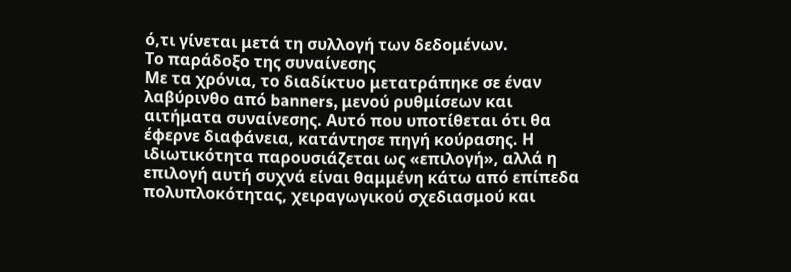ό,τι γίνεται μετά τη συλλογή των δεδομένων.
Το παράδοξο της συναίνεσης
Με τα χρόνια, το διαδίκτυο μετατράπηκε σε έναν λαβύρινθο από banners, μενού ρυθμίσεων και αιτήματα συναίνεσης. Αυτό που υποτίθεται ότι θα έφερνε διαφάνεια, κατάντησε πηγή κούρασης. Η ιδιωτικότητα παρουσιάζεται ως «επιλογή», αλλά η επιλογή αυτή συχνά είναι θαμμένη κάτω από επίπεδα πολυπλοκότητας, χειραγωγικού σχεδιασμού και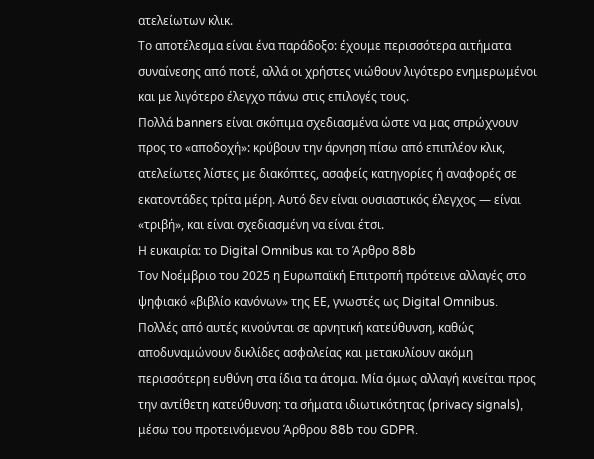ατελείωτων κλικ.
Το αποτέλεσμα είναι ένα παράδοξο: έχουμε περισσότερα αιτήματα συναίνεσης από ποτέ, αλλά οι χρήστες νιώθουν λιγότερο ενημερωμένοι και με λιγότερο έλεγχο πάνω στις επιλογές τους.
Πολλά banners είναι σκόπιμα σχεδιασμένα ώστε να μας σπρώχνουν προς το «αποδοχή»: κρύβουν την άρνηση πίσω από επιπλέον κλικ, ατελείωτες λίστες με διακόπτες, ασαφείς κατηγορίες ή αναφορές σε εκατοντάδες τρίτα μέρη. Αυτό δεν είναι ουσιαστικός έλεγχος — είναι «τριβή», και είναι σχεδιασμένη να είναι έτσι.
Η ευκαιρία: το Digital Omnibus και το Άρθρο 88b
Τον Νοέμβριο του 2025 η Ευρωπαϊκή Επιτροπή πρότεινε αλλαγές στο ψηφιακό «βιβλίο κανόνων» της ΕΕ, γνωστές ως Digital Omnibus. Πολλές από αυτές κινούνται σε αρνητική κατεύθυνση, καθώς αποδυναμώνουν δικλίδες ασφαλείας και μετακυλίουν ακόμη περισσότερη ευθύνη στα ίδια τα άτομα. Μία όμως αλλαγή κινείται προς την αντίθετη κατεύθυνση: τα σήματα ιδιωτικότητας (privacy signals), μέσω του προτεινόμενου Άρθρου 88b του GDPR.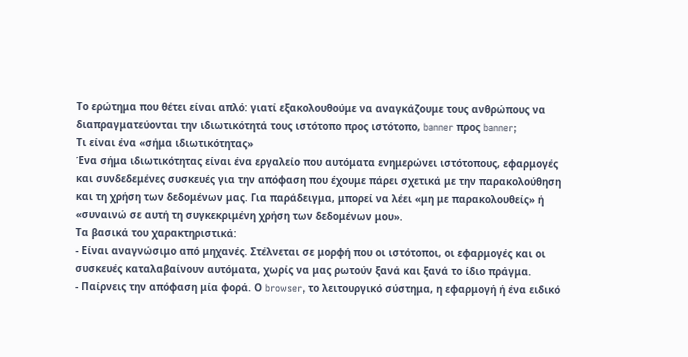Το ερώτημα που θέτει είναι απλό: γιατί εξακολουθούμε να αναγκάζουμε τους ανθρώπους να διαπραγματεύονται την ιδιωτικότητά τους ιστότοπο προς ιστότοπο, banner προς banner;
Τι είναι ένα «σήμα ιδιωτικότητας»
Ένα σήμα ιδιωτικότητας είναι ένα εργαλείο που αυτόματα ενημερώνει ιστότοπους, εφαρμογές και συνδεδεμένες συσκευές για την απόφαση που έχουμε πάρει σχετικά με την παρακολούθηση και τη χρήση των δεδομένων μας. Για παράδειγμα, μπορεί να λέει «μη με παρακολουθείς» ή «συναινώ σε αυτή τη συγκεκριμένη χρήση των δεδομένων μου».
Τα βασικά του χαρακτηριστικά:
- Είναι αναγνώσιμο από μηχανές. Στέλνεται σε μορφή που οι ιστότοποι, οι εφαρμογές και οι συσκευές καταλαβαίνουν αυτόματα, χωρίς να μας ρωτούν ξανά και ξανά το ίδιο πράγμα.
- Παίρνεις την απόφαση μία φορά. Ο browser, το λειτουργικό σύστημα, η εφαρμογή ή ένα ειδικό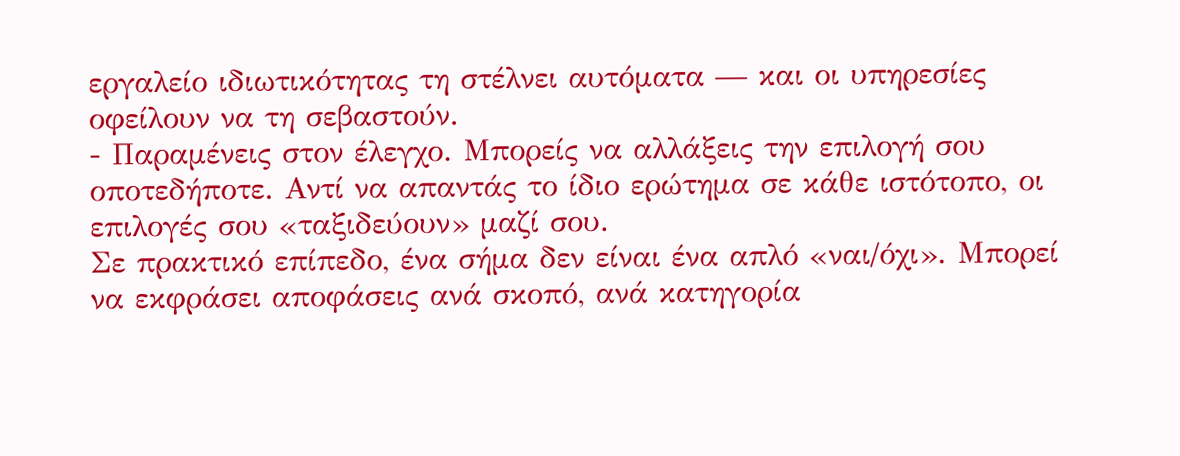εργαλείο ιδιωτικότητας τη στέλνει αυτόματα — και οι υπηρεσίες οφείλουν να τη σεβαστούν.
- Παραμένεις στον έλεγχο. Μπορείς να αλλάξεις την επιλογή σου οποτεδήποτε. Αντί να απαντάς το ίδιο ερώτημα σε κάθε ιστότοπο, οι επιλογές σου «ταξιδεύουν» μαζί σου.
Σε πρακτικό επίπεδο, ένα σήμα δεν είναι ένα απλό «ναι/όχι». Μπορεί να εκφράσει αποφάσεις ανά σκοπό, ανά κατηγορία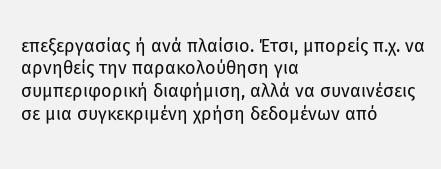επεξεργασίας ή ανά πλαίσιο. Έτσι, μπορείς π.χ. να αρνηθείς την παρακολούθηση για συμπεριφορική διαφήμιση, αλλά να συναινέσεις σε μια συγκεκριμένη χρήση δεδομένων από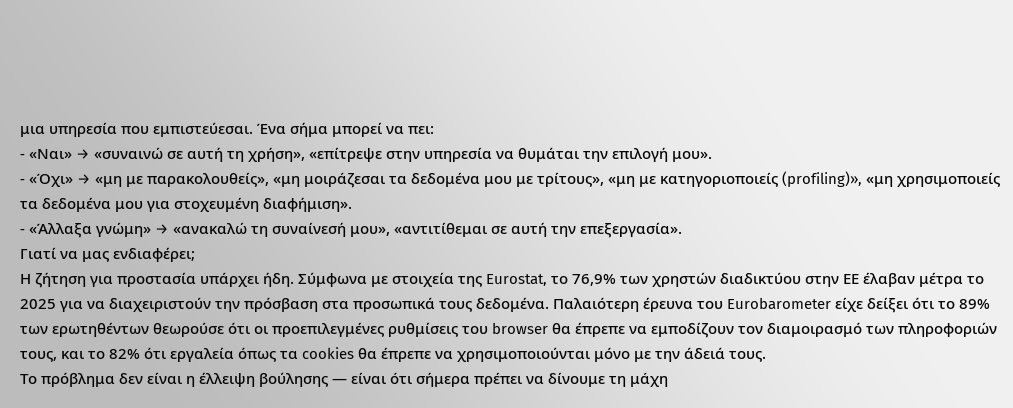μια υπηρεσία που εμπιστεύεσαι. Ένα σήμα μπορεί να πει:
- «Ναι» → «συναινώ σε αυτή τη χρήση», «επίτρεψε στην υπηρεσία να θυμάται την επιλογή μου».
- «Όχι» → «μη με παρακολουθείς», «μη μοιράζεσαι τα δεδομένα μου με τρίτους», «μη με κατηγοριοποιείς (profiling)», «μη χρησιμοποιείς τα δεδομένα μου για στοχευμένη διαφήμιση».
- «Άλλαξα γνώμη» → «ανακαλώ τη συναίνεσή μου», «αντιτίθεμαι σε αυτή την επεξεργασία».
Γιατί να μας ενδιαφέρει;
Η ζήτηση για προστασία υπάρχει ήδη. Σύμφωνα με στοιχεία της Eurostat, το 76,9% των χρηστών διαδικτύου στην ΕΕ έλαβαν μέτρα το 2025 για να διαχειριστούν την πρόσβαση στα προσωπικά τους δεδομένα. Παλαιότερη έρευνα του Eurobarometer είχε δείξει ότι το 89% των ερωτηθέντων θεωρούσε ότι οι προεπιλεγμένες ρυθμίσεις του browser θα έπρεπε να εμποδίζουν τον διαμοιρασμό των πληροφοριών τους, και το 82% ότι εργαλεία όπως τα cookies θα έπρεπε να χρησιμοποιούνται μόνο με την άδειά τους.
Το πρόβλημα δεν είναι η έλλειψη βούλησης — είναι ότι σήμερα πρέπει να δίνουμε τη μάχη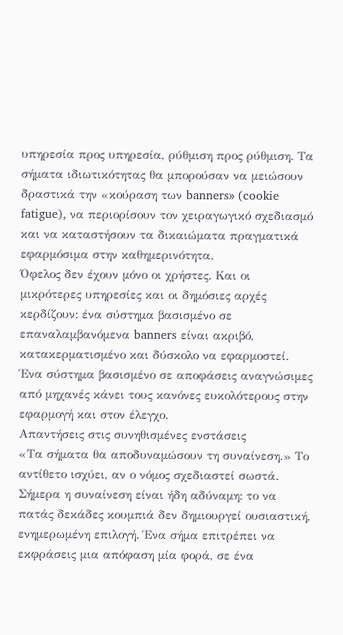υπηρεσία προς υπηρεσία, ρύθμιση προς ρύθμιση. Τα σήματα ιδιωτικότητας θα μπορούσαν να μειώσουν δραστικά την «κούραση των banners» (cookie fatigue), να περιορίσουν τον χειραγωγικό σχεδιασμό και να καταστήσουν τα δικαιώματα πραγματικά εφαρμόσιμα στην καθημερινότητα.
Όφελος δεν έχουν μόνο οι χρήστες. Και οι μικρότερες υπηρεσίες και οι δημόσιες αρχές κερδίζουν: ένα σύστημα βασισμένο σε επαναλαμβανόμενα banners είναι ακριβό, κατακερματισμένο και δύσκολο να εφαρμοστεί. Ένα σύστημα βασισμένο σε αποφάσεις αναγνώσιμες από μηχανές κάνει τους κανόνες ευκολότερους στην εφαρμογή και στον έλεγχο.
Απαντήσεις στις συνηθισμένες ενστάσεις
«Τα σήματα θα αποδυναμώσουν τη συναίνεση.» Το αντίθετο ισχύει, αν ο νόμος σχεδιαστεί σωστά. Σήμερα η συναίνεση είναι ήδη αδύναμη: το να πατάς δεκάδες κουμπιά δεν δημιουργεί ουσιαστική, ενημερωμένη επιλογή. Ένα σήμα επιτρέπει να εκφράσεις μια απόφαση μία φορά, σε ένα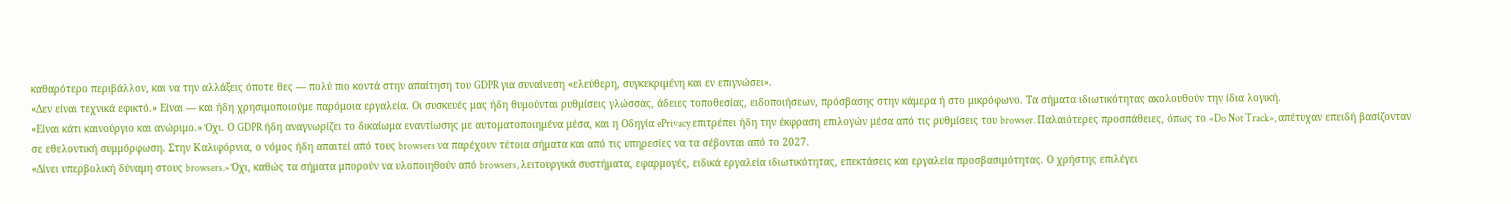καθαρότερο περιβάλλον, και να την αλλάξεις όποτε θες — πολύ πιο κοντά στην απαίτηση του GDPR για συναίνεση «ελεύθερη, συγκεκριμένη και εν επιγνώσει».
«Δεν είναι τεχνικά εφικτό.» Είναι — και ήδη χρησιμοποιούμε παρόμοια εργαλεία. Οι συσκευές μας ήδη θυμούνται ρυθμίσεις γλώσσας, άδειες τοποθεσίας, ειδοποιήσεων, πρόσβασης στην κάμερα ή στο μικρόφωνο. Τα σήματα ιδιωτικότητας ακολουθούν την ίδια λογική.
«Είναι κάτι καινούργιο και ανώριμο.» Όχι. Ο GDPR ήδη αναγνωρίζει το δικαίωμα εναντίωσης με αυτοματοποιημένα μέσα, και η Οδηγία ePrivacy επιτρέπει ήδη την έκφραση επιλογών μέσα από τις ρυθμίσεις του browser. Παλαιότερες προσπάθειες, όπως το «Do Not Track», απέτυχαν επειδή βασίζονταν σε εθελοντική συμμόρφωση. Στην Καλιφόρνια, ο νόμος ήδη απαιτεί από τους browsers να παρέχουν τέτοια σήματα και από τις υπηρεσίες να τα σέβονται από το 2027.
«Δίνει υπερβολική δύναμη στους browsers.» Όχι, καθώς τα σήματα μπορούν να υλοποιηθούν από browsers, λειτουργικά συστήματα, εφαρμογές, ειδικά εργαλεία ιδιωτικότητας, επεκτάσεις και εργαλεία προσβασιμότητας. Ο χρήστης επιλέγει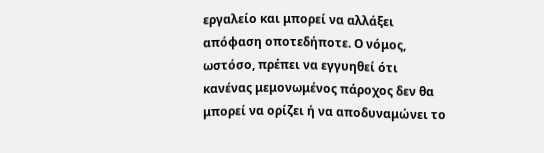εργαλείο και μπορεί να αλλάξει απόφαση οποτεδήποτε. Ο νόμος, ωστόσο, πρέπει να εγγυηθεί ότι κανένας μεμονωμένος πάροχος δεν θα μπορεί να ορίζει ή να αποδυναμώνει το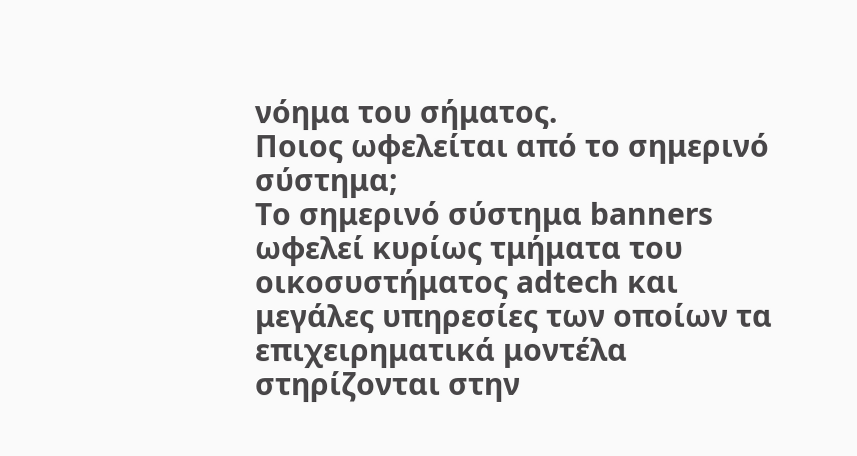νόημα του σήματος.
Ποιος ωφελείται από το σημερινό σύστημα;
Το σημερινό σύστημα banners ωφελεί κυρίως τμήματα του οικοσυστήματος adtech και μεγάλες υπηρεσίες των οποίων τα επιχειρηματικά μοντέλα στηρίζονται στην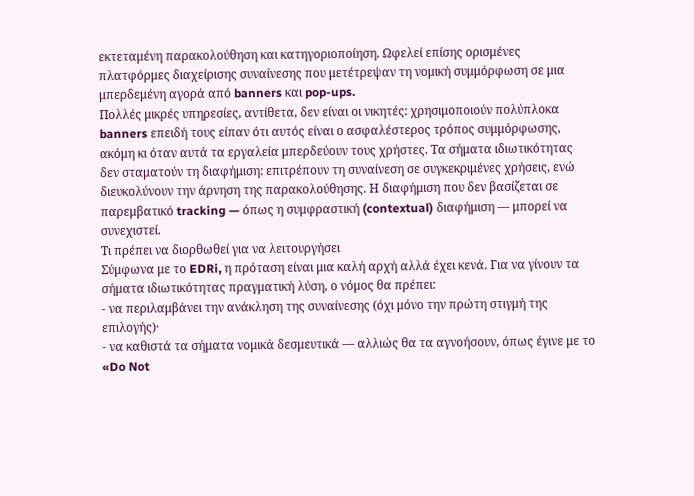εκτεταμένη παρακολούθηση και κατηγοριοποίηση. Ωφελεί επίσης ορισμένες πλατφόρμες διαχείρισης συναίνεσης που μετέτρεψαν τη νομική συμμόρφωση σε μια μπερδεμένη αγορά από banners και pop-ups.
Πολλές μικρές υπηρεσίες, αντίθετα, δεν είναι οι νικητές: χρησιμοποιούν πολύπλοκα banners επειδή τους είπαν ότι αυτός είναι ο ασφαλέστερος τρόπος συμμόρφωσης, ακόμη κι όταν αυτά τα εργαλεία μπερδεύουν τους χρήστες. Τα σήματα ιδιωτικότητας δεν σταματούν τη διαφήμιση: επιτρέπουν τη συναίνεση σε συγκεκριμένες χρήσεις, ενώ διευκολύνουν την άρνηση της παρακολούθησης. Η διαφήμιση που δεν βασίζεται σε παρεμβατικό tracking — όπως η συμφραστική (contextual) διαφήμιση — μπορεί να συνεχιστεί.
Τι πρέπει να διορθωθεί για να λειτουργήσει
Σύμφωνα με το EDRi, η πρόταση είναι μια καλή αρχή αλλά έχει κενά. Για να γίνουν τα σήματα ιδιωτικότητας πραγματική λύση, ο νόμος θα πρέπει:
- να περιλαμβάνει την ανάκληση της συναίνεσης (όχι μόνο την πρώτη στιγμή της επιλογής)·
- να καθιστά τα σήματα νομικά δεσμευτικά — αλλιώς θα τα αγνοήσουν, όπως έγινε με το «Do Not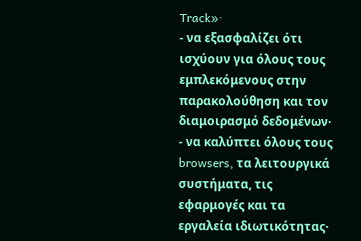Track»·
- να εξασφαλίζει ότι ισχύουν για όλους τους εμπλεκόμενους στην παρακολούθηση και τον διαμοιρασμό δεδομένων·
- να καλύπτει όλους τους browsers, τα λειτουργικά συστήματα, τις εφαρμογές και τα εργαλεία ιδιωτικότητας·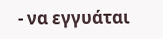- να εγγυάται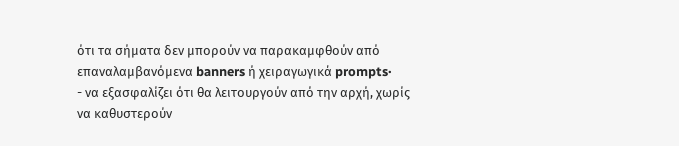ότι τα σήματα δεν μπορούν να παρακαμφθούν από επαναλαμβανόμενα banners ή χειραγωγικά prompts·
- να εξασφαλίζει ότι θα λειτουργούν από την αρχή, χωρίς να καθυστερούν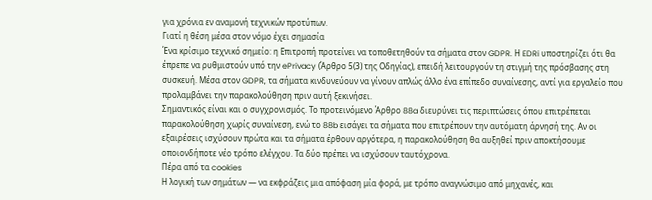για χρόνια εν αναμονή τεχνικών προτύπων.
Γιατί η θέση μέσα στον νόμο έχει σημασία
Ένα κρίσιμο τεχνικό σημείο: η Επιτροπή προτείνει να τοποθετηθούν τα σήματα στον GDPR. Η EDRi υποστηρίζει ότι θα έπρεπε να ρυθμιστούν υπό την ePrivacy (Άρθρο 5(3) της Οδηγίας), επειδή λειτουργούν τη στιγμή της πρόσβασης στη συσκευή. Μέσα στον GDPR, τα σήματα κινδυνεύουν να γίνουν απλώς άλλο ένα επίπεδο συναίνεσης, αντί για εργαλείο που προλαμβάνει την παρακολούθηση πριν αυτή ξεκινήσει.
Σημαντικός είναι και ο συγχρονισμός. Το προτεινόμενο Άρθρο 88a διευρύνει τις περιπτώσεις όπου επιτρέπεται παρακολούθηση χωρίς συναίνεση, ενώ το 88b εισάγει τα σήματα που επιτρέπουν την αυτόματη άρνησή της. Αν οι εξαιρέσεις ισχύσουν πρώτα και τα σήματα έρθουν αργότερα, η παρακολούθηση θα αυξηθεί πριν αποκτήσουμε οποιονδήποτε νέο τρόπο ελέγχου. Τα δύο πρέπει να ισχύσουν ταυτόχρονα.
Πέρα από τα cookies
Η λογική των σημάτων — να εκφράζεις μια απόφαση μία φορά, με τρόπο αναγνώσιμο από μηχανές, και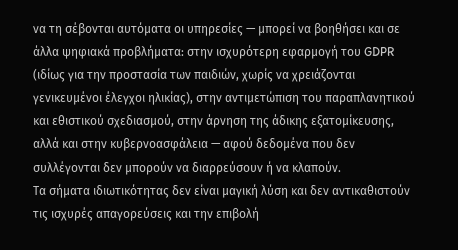να τη σέβονται αυτόματα οι υπηρεσίες — μπορεί να βοηθήσει και σε άλλα ψηφιακά προβλήματα: στην ισχυρότερη εφαρμογή του GDPR (ιδίως για την προστασία των παιδιών, χωρίς να χρειάζονται γενικευμένοι έλεγχοι ηλικίας), στην αντιμετώπιση του παραπλανητικού και εθιστικού σχεδιασμού, στην άρνηση της άδικης εξατομίκευσης, αλλά και στην κυβερνοασφάλεια — αφού δεδομένα που δεν συλλέγονται δεν μπορούν να διαρρεύσουν ή να κλαπούν.
Τα σήματα ιδιωτικότητας δεν είναι μαγική λύση και δεν αντικαθιστούν τις ισχυρές απαγορεύσεις και την επιβολή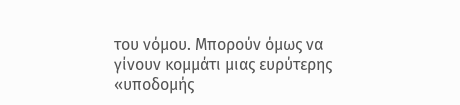του νόμου. Μπορούν όμως να γίνουν κομμάτι μιας ευρύτερης «υποδομής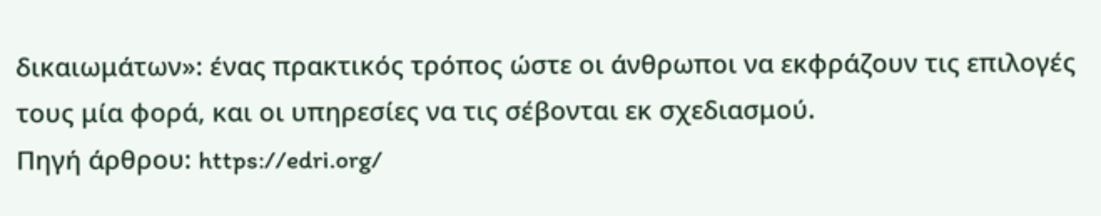δικαιωμάτων»: ένας πρακτικός τρόπος ώστε οι άνθρωποι να εκφράζουν τις επιλογές τους μία φορά, και οι υπηρεσίες να τις σέβονται εκ σχεδιασμού.
Πηγή άρθρου: https://edri.org/